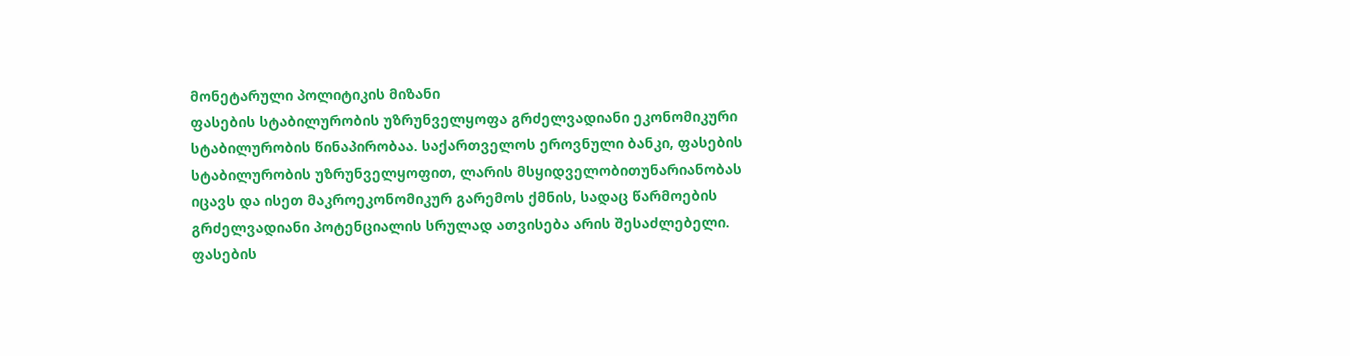მონეტარული პოლიტიკის მიზანი
ფასების სტაბილურობის უზრუნველყოფა გრძელვადიანი ეკონომიკური სტაბილურობის წინაპირობაა. საქართველოს ეროვნული ბანკი, ფასების სტაბილურობის უზრუნველყოფით, ლარის მსყიდველობითუნარიანობას იცავს და ისეთ მაკროეკონომიკურ გარემოს ქმნის, სადაც წარმოების გრძელვადიანი პოტენციალის სრულად ათვისება არის შესაძლებელი.
ფასების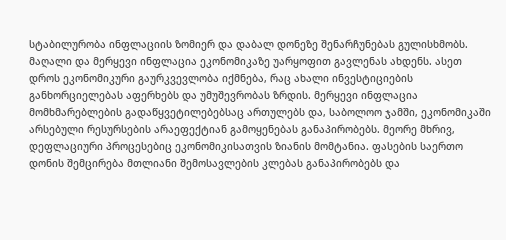სტაბილურობა ინფლაციის ზომიერ და დაბალ დონეზე შენარჩუნებას გულისხმობს.
მაღალი და მერყევი ინფლაცია ეკონომიკაზე უარყოფით გავლენას ახდენს. ასეთ დროს ეკონომიკური გაურკვევლობა იქმნება, რაც ახალი ინვესტიციების განხორციელებას აფერხებს და უმუშევრობას ზრდის. მერყევი ინფლაცია მომხმარებლების გადაწყვეტილებებსაც ართულებს და, საბოლოო ჯამში, ეკონომიკაში არსებული რესურსების არაეფექტიან გამოყენებას განაპირობებს. მეორე მხრივ, დეფლაციური პროცესებიც ეკონომიკისათვის ზიანის მომტანია. ფასების საერთო დონის შემცირება მთლიანი შემოსავლების კლებას განაპირობებს და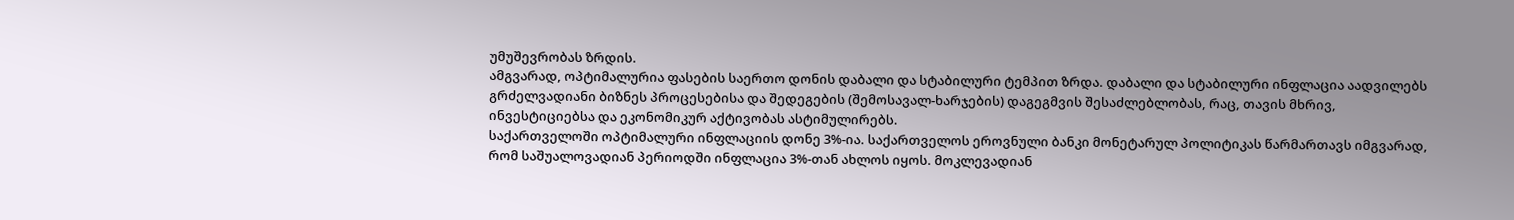უმუშევრობას ზრდის.
ამგვარად, ოპტიმალურია ფასების საერთო დონის დაბალი და სტაბილური ტემპით ზრდა. დაბალი და სტაბილური ინფლაცია აადვილებს გრძელვადიანი ბიზნეს პროცესებისა და შედეგების (შემოსავალ-ხარჯების) დაგეგმვის შესაძლებლობას, რაც, თავის მხრივ, ინვესტიციებსა და ეკონომიკურ აქტივობას ასტიმულირებს.
საქართველოში ოპტიმალური ინფლაციის დონე 3%-ია. საქართველოს ეროვნული ბანკი მონეტარულ პოლიტიკას წარმართავს იმგვარად, რომ საშუალოვადიან პერიოდში ინფლაცია 3%-თან ახლოს იყოს. მოკლევადიან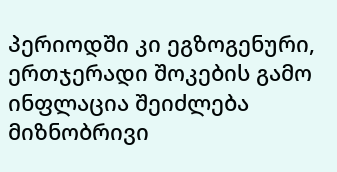პერიოდში კი ეგზოგენური, ერთჯერადი შოკების გამო ინფლაცია შეიძლება მიზნობრივი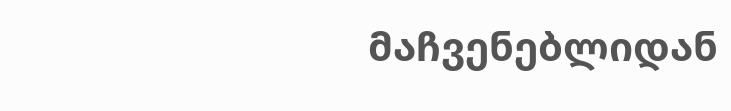მაჩვენებლიდან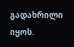გადახრილი იყოს.